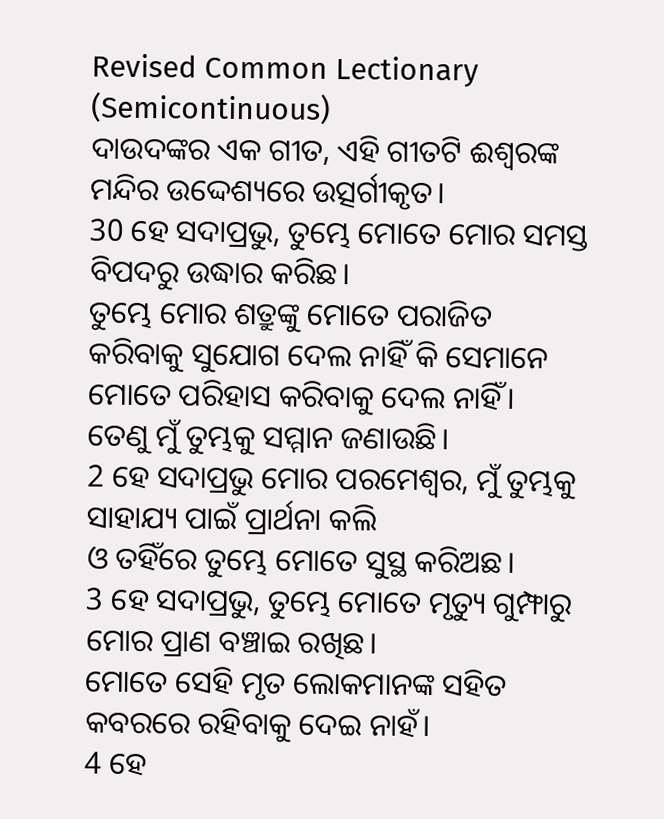Revised Common Lectionary (Semicontinuous)
ଦାଉଦଙ୍କର ଏକ ଗୀତ, ଏହି ଗୀତଟି ଈଶ୍ୱରଙ୍କ ମନ୍ଦିର ଉଦ୍ଦେଶ୍ୟରେ ଉତ୍ସର୍ଗୀକୃତ।
30 ହେ ସଦାପ୍ରଭୁ, ତୁମ୍ଭେ ମୋତେ ମୋର ସମସ୍ତ ବିପଦରୁ ଉଦ୍ଧାର କରିଛ।
ତୁମ୍ଭେ ମୋର ଶତ୍ରୁଙ୍କୁ ମୋତେ ପରାଜିତ କରିବାକୁ ସୁଯୋଗ ଦେଲ ନାହିଁ କି ସେମାନେ ମୋତେ ପରିହାସ କରିବାକୁ ଦେଲ ନାହିଁ।
ତେଣୁ ମୁଁ ତୁମ୍ଭକୁ ସମ୍ମାନ ଜଣାଉଛି।
2 ହେ ସଦାପ୍ରଭୁ ମୋର ପରମେଶ୍ୱର, ମୁଁ ତୁମ୍ଭକୁ ସାହାଯ୍ୟ ପାଇଁ ପ୍ରାର୍ଥନା କଲି
ଓ ତହିଁରେ ତୁମ୍ଭେ ମୋତେ ସୁସ୍ଥ କରିଅଛ।
3 ହେ ସଦାପ୍ରଭୁ, ତୁମ୍ଭେ ମୋତେ ମୃତ୍ୟୁ ଗୁମ୍ଫାରୁ ମୋର ପ୍ରାଣ ବଞ୍ଚାଇ ରଖିଛ।
ମୋତେ ସେହି ମୃତ ଲୋକମାନଙ୍କ ସହିତ କବରରେ ରହିବାକୁ ଦେଇ ନାହଁ।
4 ହେ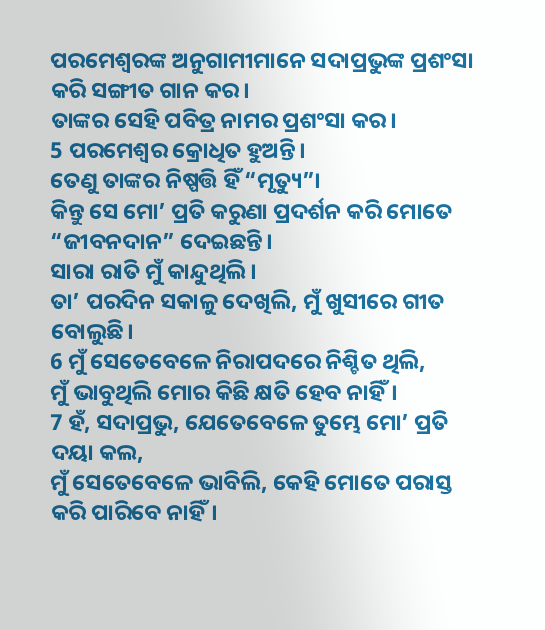ପରମେଶ୍ୱରଙ୍କ ଅନୁଗାମୀମାନେ ସଦାପ୍ରଭୁଙ୍କ ପ୍ରଶଂସା କରି ସଙ୍ଗୀତ ଗାନ କର।
ତାଙ୍କର ସେହି ପବିତ୍ର ନାମର ପ୍ରଶଂସା କର।
5 ପରମେଶ୍ୱର କ୍ରୋଧିତ ହୁଅନ୍ତି।
ତେଣୁ ତାଙ୍କର ନିଷ୍ପତ୍ତି ହିଁ “ମୃତ୍ୟୁ”।
କିନ୍ତୁ ସେ ମୋ’ ପ୍ରତି କରୁଣା ପ୍ରଦର୍ଶନ କରି ମୋତେ “ଜୀବନଦାନ” ଦେଇଛନ୍ତି।
ସାରା ରାତି ମୁଁ କାନ୍ଦୁଥିଲି।
ତା’ ପରଦିନ ସକାଳୁ ଦେଖିଲି, ମୁଁ ଖୁସୀରେ ଗୀତ ବୋଲୁଛି।
6 ମୁଁ ସେତେବେଳେ ନିରାପଦରେ ନିଶ୍ଚିତ ଥିଲି,
ମୁଁ ଭାବୁଥିଲି ମୋର କିଛି କ୍ଷତି ହେବ ନାହିଁ।
7 ହଁ, ସଦାପ୍ରଭୁ, ଯେତେବେଳେ ତୁମ୍ଭେ ମୋ’ ପ୍ରତି ଦୟା କଲ,
ମୁଁ ସେତେବେଳେ ଭାବିଲି, କେହି ମୋତେ ପରାସ୍ତ କରି ପାରିବେ ନାହିଁ।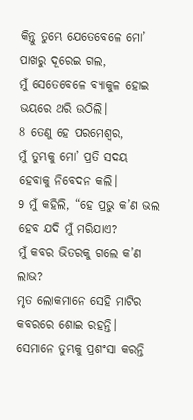କିନ୍ତୁ ତୁମ୍ଭେ ଯେତେବେଳେ ମୋ’ ପାଖରୁ ଦୂରେଇ ଗଲ,
ମୁଁ ସେତେବେଳେ ବ୍ୟାକୁଳ ହୋଇ ଭୟରେ ଥରି ଉଠିଲି।
8 ତେଣୁ ହେ ପରମେଶ୍ୱର,
ମୁଁ ତୁମ୍ଭକୁ ମୋ’ ପ୍ରତି ସଦୟ ହେବାକୁ ନିବେଦନ କଲି।
9 ମୁଁ କହିଲି, “ହେ ପ୍ରଭୁ କ’ଣ ଭଲ ହେବ ଯଦି ମୁଁ ମରିଯାଏ?
ମୁଁ କବର ଭିତରକୁ ଗଲେ କ’ଣ ଲାଭ?
ମୃତ ଲୋକମାନେ ସେହି ମାଟିର କବରରେ ଶୋଇ ରହନ୍ତି।
ସେମାନେ ତୁମ୍ଭକୁ ପ୍ରଶଂସା କରନ୍ତି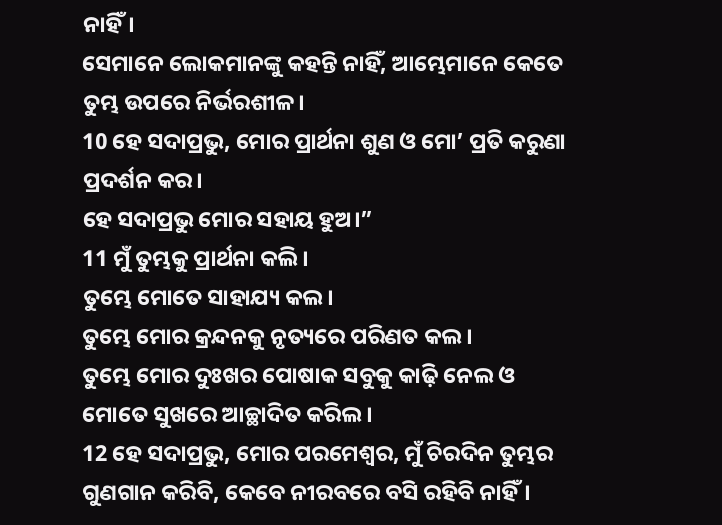ନାହିଁ।
ସେମାନେ ଲୋକମାନଙ୍କୁ କହନ୍ତି ନାହିଁ, ଆମ୍ଭେମାନେ କେତେ ତୁମ୍ଭ ଉପରେ ନିର୍ଭରଶୀଳ।
10 ହେ ସଦାପ୍ରଭୁ, ମୋର ପ୍ରାର୍ଥନା ଶୁଣ ଓ ମୋ’ ପ୍ରତି କରୁଣା ପ୍ରଦର୍ଶନ କର।
ହେ ସଦାପ୍ରଭୁ ମୋର ସହାୟ ହୁଅ।”
11 ମୁଁ ତୁମ୍ଭକୁ ପ୍ରାର୍ଥନା କଲି।
ତୁମ୍ଭେ ମୋତେ ସାହାଯ୍ୟ କଲ।
ତୁମ୍ଭେ ମୋର କ୍ରନ୍ଦନକୁ ନୃତ୍ୟରେ ପରିଣତ କଲ।
ତୁମ୍ଭେ ମୋର ଦୁଃଖର ପୋଷାକ ସବୁକୁ କାଢ଼ି ନେଲ ଓ ମୋତେ ସୁଖରେ ଆଚ୍ଛାଦିତ କରିଲ।
12 ହେ ସଦାପ୍ରଭୁ, ମୋର ପରମେଶ୍ୱର, ମୁଁ ଚିରଦିନ ତୁମ୍ଭର ଗୁଣଗାନ କରିବି, କେବେ ନୀରବରେ ବସି ରହିବି ନାହିଁ।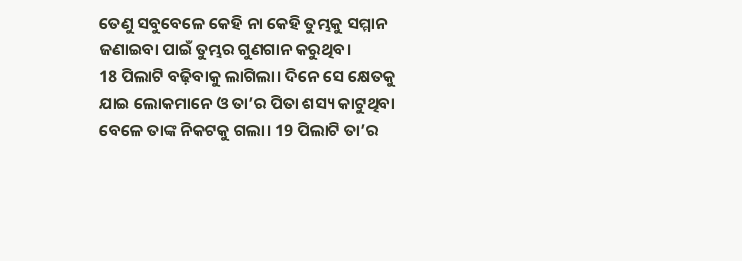ତେଣୁ ସବୁବେଳେ କେହି ନା କେହି ତୁମ୍ଭକୁ ସମ୍ମାନ ଜଣାଇବା ପାଇଁ ତୁମ୍ଭର ଗୁଣଗାନ କରୁଥିବ।
18 ପିଲାଟି ବଢ଼ିବାକୁ ଲାଗିଲା। ଦିନେ ସେ କ୍ଷେତକୁ ଯାଇ ଲୋକମାନେ ଓ ତା’ର ପିତା ଶସ୍ୟ କାଟୁଥିବା ବେଳେ ତାଙ୍କ ନିକଟକୁ ଗଲା। 19 ପିଲାଟି ତା’ର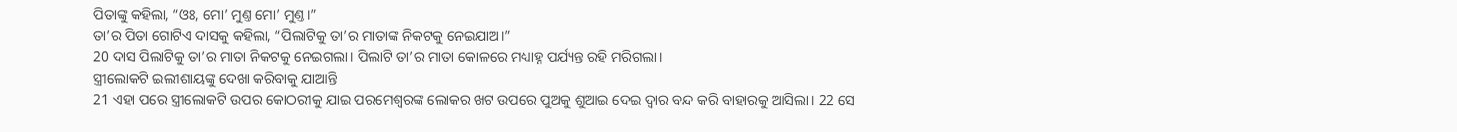ପିତାଙ୍କୁ କହିଲା, “ଓଃ, ମୋ’ ମୁଣ୍ତ ମୋ’ ମୁଣ୍ତ।”
ତା’ର ପିତା ଗୋଟିଏ ଦାସକୁ କହିଲା, “ପିଲାଟିକୁ ତା’ର ମାତାଙ୍କ ନିକଟକୁ ନେଇଯାଅ।”
20 ଦାସ ପିଲାଟିକୁ ତା’ର ମାତା ନିକଟକୁ ନେଇଗଲା। ପିଲାଟି ତା’ର ମାତା କୋଳରେ ମଧ୍ୟାହ୍ନ ପର୍ଯ୍ୟନ୍ତ ରହି ମରିଗଲା।
ସ୍ତ୍ରୀଲୋକଟି ଇଲୀଶାୟଙ୍କୁ ଦେଖା କରିବାକୁ ଯାଆନ୍ତି
21 ଏହା ପରେ ସ୍ତ୍ରୀଲୋକଟି ଉପର କୋଠରୀକୁ ଯାଇ ପରମେଶ୍ୱରଙ୍କ ଲୋକର ଖଟ ଉପରେ ପୁଅକୁ ଶୁଆଇ ଦେଇ ଦ୍ୱାର ବନ୍ଦ କରି ବାହାରକୁ ଆସିଲା। 22 ସେ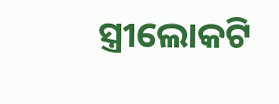ସ୍ତ୍ରୀଲୋକଟି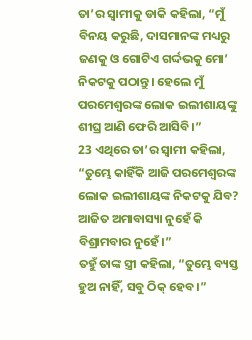ତା’ର ସ୍ୱାମୀକୁ ଡାକି କହିଲା, “ମୁଁ ବିନୟ କରୁଛି, ଦାସମାନଙ୍କ ମଧ୍ୟରୁ ଜଣକୁ ଓ ଗୋଟିଏ ଗର୍ଦ୍ଦଭକୁ ମୋ’ ନିକଟକୁ ପଠାନ୍ତୁ। ହେଲେ ମୁଁ ପରମେଶ୍ୱରଙ୍କ ଲୋକ ଇଲୀଶାୟଙ୍କୁ ଶୀଘ୍ର ଆଣି ଫେରି ଆସିବି।”
23 ଏଥିରେ ତା’ର ସ୍ୱାମୀ କହିଲା, “ତୁମ୍ଭେ କାହିଁକି ଆଜି ପରମେଶ୍ୱରଙ୍କ ଲୋକ ଇଲୀଶାୟଙ୍କ ନିକଟକୁ ଯିବ? ଆଜିତ ଅମାବାସ୍ୟା ନୁହେଁ କି ବିଶ୍ରାମବାର ନୁହେଁ।”
ତହୁଁ ତାଙ୍କ ସ୍ତ୍ରୀ କହିଲା, “ତୁମ୍ଭେ ବ୍ୟସ୍ତ ହୁଅ ନାହିଁ, ସବୁ ଠିକ୍ ହେବ।”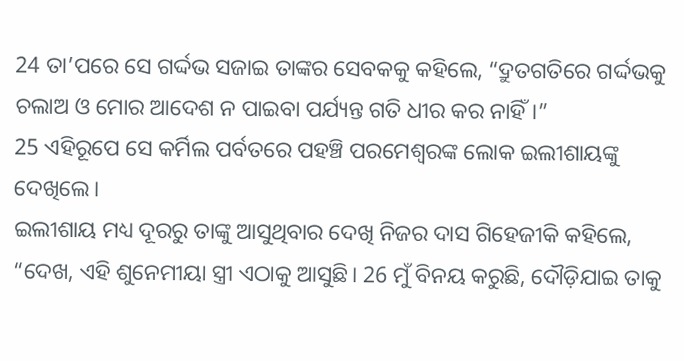24 ତା’ପରେ ସେ ଗର୍ଦ୍ଦଭ ସଜାଇ ତାଙ୍କର ସେବକକୁ କହିଲେ, “ଦ୍ରୁତଗତିରେ ଗର୍ଦ୍ଦଭକୁ ଚଲାଅ ଓ ମୋର ଆଦେଶ ନ ପାଇବା ପର୍ଯ୍ୟନ୍ତ ଗତି ଧୀର କର ନାହିଁ।”
25 ଏହିରୂପେ ସେ କର୍ମିଲ ପର୍ବତରେ ପହଞ୍ଚି ପରମେଶ୍ୱରଙ୍କ ଲୋକ ଇଲୀଶାୟଙ୍କୁ ଦେଖିଲେ।
ଇଲୀଶାୟ ମଧ୍ୟ ଦୂରରୁ ତାଙ୍କୁ ଆସୁଥିବାର ଦେଖି ନିଜର ଦାସ ଗିହେଜୀକି କହିଲେ, “ଦେଖ, ଏହି ଶୁନେମୀୟା ସ୍ତ୍ରୀ ଏଠାକୁ ଆସୁଛି। 26 ମୁଁ ବିନୟ କରୁଛି, ଦୌଡ଼ିଯାଇ ତାକୁ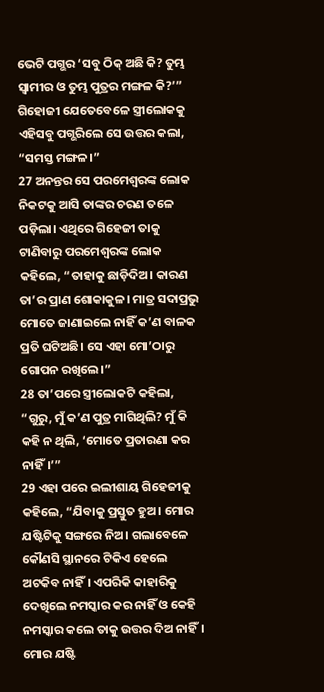ଭେଟି ପଗ୍ଭର ‘ସବୁ ଠିକ୍ ଅଛି କି? ତୁମ୍ଭ ସ୍ୱାମୀର ଓ ତୁମ୍ଭ ପୁତ୍ରର ମଙ୍ଗଳ କି?’”
ଗିହୋଜୀ ଯେତେବେଳେ ସ୍ତ୍ରୀଲୋକକୁ ଏହିସବୁ ପଗ୍ଭରିଲେ ସେ ଉତ୍ତର କଲା, “ସମସ୍ତ ମଙ୍ଗଳ।”
27 ଅନନ୍ତର ସେ ପରମେଶ୍ୱରଙ୍କ ଲୋକ ନିକଟକୁ ଆସି ତାଙ୍କର ଚରଣ ତଳେ ପଡ଼ିଲା। ଏଥିରେ ଗିହେଜୀ ତାକୁ ଟାଣିବାରୁ ପରମେଶ୍ୱରଙ୍କ ଲୋକ କହିଲେ, “ତାହାକୁ ଛାଡ଼ିଦିଅ। କାରଣ ତା’ର ପ୍ରାଣ ଶୋକାକୁଳ। ମାତ୍ର ସଦାପ୍ରଭୁ ମୋତେ ଜାଣାଇଲେ ନାହିଁ କ’ଣ ବାଳକ ପ୍ରତି ଘଟିଅଛି। ସେ ଏହା ମୋ’ଠାରୁ ଗୋପନ ରଖିଲେ।”
28 ତା’ପରେ ସ୍ତ୍ରୀଲୋକଟି କହିଲା, “ଗୁରୁ, ମୁଁ କ’ଣ ପୁତ୍ର ମାଗିଥିଲି? ମୁଁ କି କହି ନ ଥିଲି, ‘ମୋତେ ପ୍ରତାରଣା କର ନାହିଁ।’”
29 ଏହା ପରେ ଇଲୀଶାୟ ଗିହେଜୀକୁ କହିଲେ, “ଯିବାକୁ ପ୍ରସ୍ତୁତ ହୁଅ। ମୋର ଯଷ୍ଟିଟିକୁ ସଙ୍ଗରେ ନିଅ। ଗଲାବେଳେ କୌଣସି ସ୍ଥାନରେ ଟିକିଏ ହେଲେ ଅଟକିବ ନାହିଁ। ଏପରିକି କାହାରିକୁ ଦେଖିଲେ ନମସ୍କାର କର ନାହିଁ ଓ କେହି ନମସ୍କାର କଲେ ତାକୁ ଉତ୍ତର ଦିଅ ନାହିଁ। ମୋର ଯଷ୍ଟି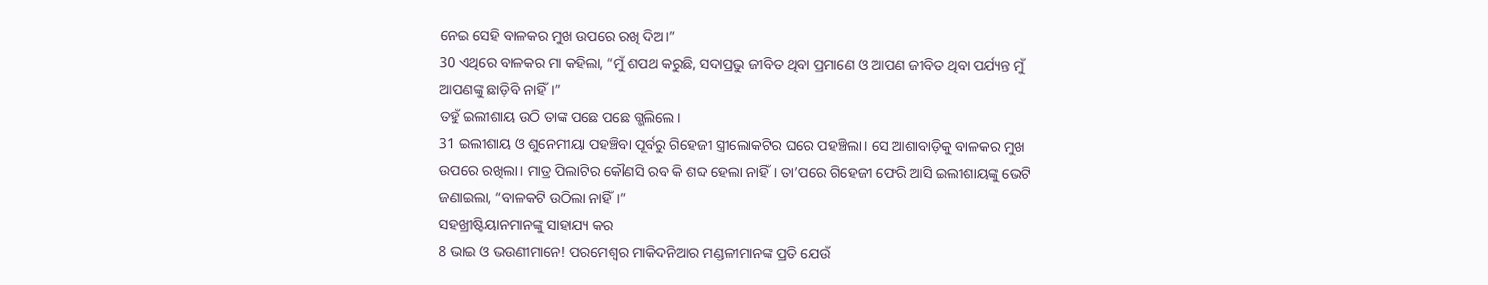ନେଇ ସେହି ବାଳକର ମୁଖ ଉପରେ ରଖି ଦିଅ।”
30 ଏଥିରେ ବାଳକର ମା କହିଲା, “ମୁଁ ଶପଥ କରୁଛି, ସଦାପ୍ରଭୁ ଜୀବିତ ଥିବା ପ୍ରମାଣେ ଓ ଆପଣ ଜୀବିତ ଥିବା ପର୍ଯ୍ୟନ୍ତ ମୁଁ ଆପଣଙ୍କୁ ଛାଡ଼ିବି ନାହିଁ।”
ତହୁଁ ଇଲୀଶାୟ ଉଠି ତାଙ୍କ ପଛେ ପଛେ ଗ୍ଭଲିଲେ।
31 ଇଲୀଶାୟ ଓ ଶୁନେମୀୟା ପହଞ୍ଚିବା ପୂର୍ବରୁ ଗିହେଜୀ ସ୍ତ୍ରୀଲୋକଟିର ଘରେ ପହଞ୍ଚିଲା। ସେ ଆଶାବାଡ଼ିକୁ ବାଳକର ମୁଖ ଉପରେ ରଖିଲା। ମାତ୍ର ପିଲାଟିର କୌଣସି ରବ କି ଶବ୍ଦ ହେଲା ନାହିଁ। ତା’ପରେ ଗିହେଜୀ ଫେରି ଆସି ଇଲୀଶାୟଙ୍କୁ ଭେଟି ଜଣାଇଲା, “ବାଳକଟି ଉଠିଲା ନାହିଁ।”
ସହଖ୍ରୀଷ୍ଟିୟାନମାନଙ୍କୁ ସାହାଯ୍ୟ କର
8 ଭାଇ ଓ ଭଉଣୀମାନେ! ପରମେଶ୍ୱର ମାକିଦନିଆର ମଣ୍ଡଳୀମାନଙ୍କ ପ୍ରତି ଯେଉଁ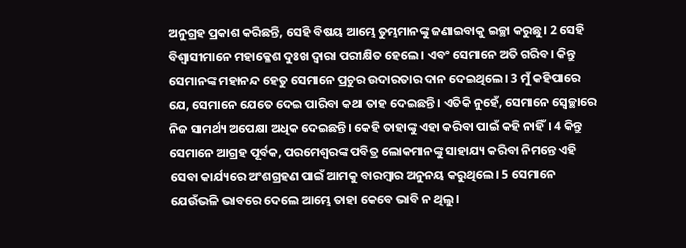ଅନୁଗ୍ରହ ପ୍ରକାଶ କରିଛନ୍ତି, ସେହି ବିଷୟ ଆମ୍ଭେ ତୁମ୍ଭମାନଙ୍କୁ ଜଣାଇବାକୁ ଇଚ୍ଛା କରୁଛୁ। 2 ସେହି ବିଶ୍ୱାସୀମାନେ ମହାକ୍ଳେଶ ଦୁଃଖ ଦ୍ୱାରା ପରୀକ୍ଷିତ ହେଲେ। ଏବଂ ସେମାନେ ଅତି ଗରିବ। କିନ୍ତୁ ସେମାନଙ୍କ ମହାନନ୍ଦ ହେତୁ ସେମାନେ ପ୍ରଚୁର ଉଦାରତାର ଦାନ ଦେଇଥିଲେ। 3 ମୁଁ କହିପାରେ ଯେ, ସେମାନେ ଯେତେ ଦେଇ ପାରିବା କଥା ତାହ ଦେଇଛନ୍ତି। ଏତିକି ନୁହେଁ, ସେମାନେ ସ୍ୱେଚ୍ଛାରେ ନିଜ ସାମର୍ଥ୍ୟ ଅପେକ୍ଷା ଅଧିକ ଦେଇଛନ୍ତି। କେହି ତାହାଙ୍କୁ ଏହା କରିବା ପାଇଁ କହି ନାହିଁ। 4 କିନ୍ତୁ ସେମାନେ ଆଗ୍ରହ ପୂର୍ବକ, ପରମେଶ୍ୱରଙ୍କ ପବିତ୍ର ଲୋକମାନଙ୍କୁ ସାହାଯ୍ୟ କରିବା ନିମନ୍ତେ ଏହି ସେବା କାର୍ଯ୍ୟରେ ଅଂଶଗ୍ରହଣ ପାଇଁ ଆମକୁ ବାରମ୍ବାର ଅନୁନୟ କରୁଥିଲେ। 5 ସେମାନେ ଯେଉଁଭଳି ଭାବରେ ଦେଲେ ଆମ୍ଭେ ତାହା କେବେ ଭାବି ନ ଥିଲୁ।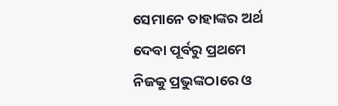ସେମାନେ ତାହାଙ୍କର ଅର୍ଥ ଦେବା ପୂର୍ବରୁ ପ୍ରଥମେ ନିଜକୁ ପ୍ରଭୁଙ୍କଠାରେ ଓ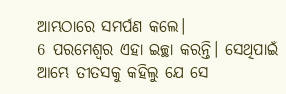ଆମ୍ଭଠାରେ ସମର୍ପଣ କଲେ।
6 ପରମେଶ୍ୱର ଏହା ଇଚ୍ଛା କରନ୍ତି। ସେଥିପାଇଁ ଆମ୍ଭେ ତୀତସକୁ କହିଲୁ ଯେ ସେ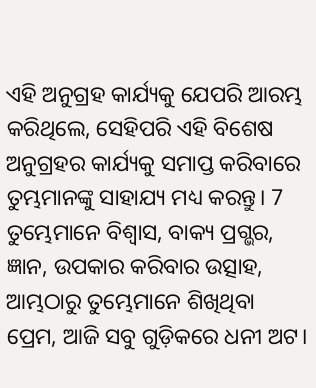ଏହି ଅନୁଗ୍ରହ କାର୍ଯ୍ୟକୁ ଯେପରି ଆରମ୍ଭ କରିଥିଲେ, ସେହିପରି ଏହି ବିଶେଷ ଅନୁଗ୍ରହର କାର୍ଯ୍ୟକୁ ସମାପ୍ତ କରିବାରେ ତୁମ୍ଭମାନଙ୍କୁ ସାହାଯ୍ୟ ମଧ୍ୟ କରନ୍ତୁ। 7 ତୁମ୍ଭେମାନେ ବିଶ୍ୱାସ, ବାକ୍ୟ ପ୍ରଗ୍ଭର, ଜ୍ଞାନ, ଉପକାର କରିବାର ଉତ୍ସାହ, ଆମ୍ଭଠାରୁ ତୁମ୍ଭେମାନେ ଶିଖିଥିବା ପ୍ରେମ, ଆଜି ସବୁ ଗୁଡ଼ିକରେ ଧନୀ ଅଟ।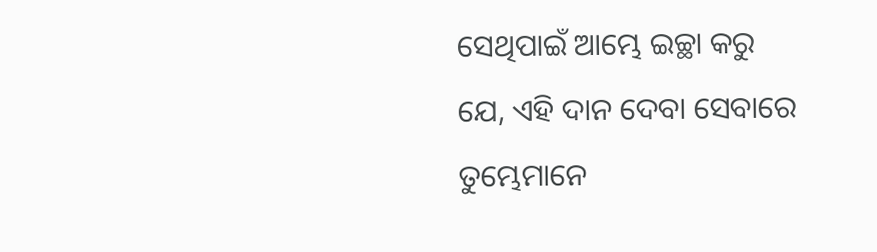ସେଥିପାଇଁ ଆମ୍ଭେ ଇଚ୍ଛା କରୁ ଯେ, ଏହି ଦାନ ଦେବା ସେବାରେ ତୁମ୍ଭେମାନେ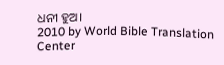ଧନୀ ହୁଅ।
2010 by World Bible Translation Center